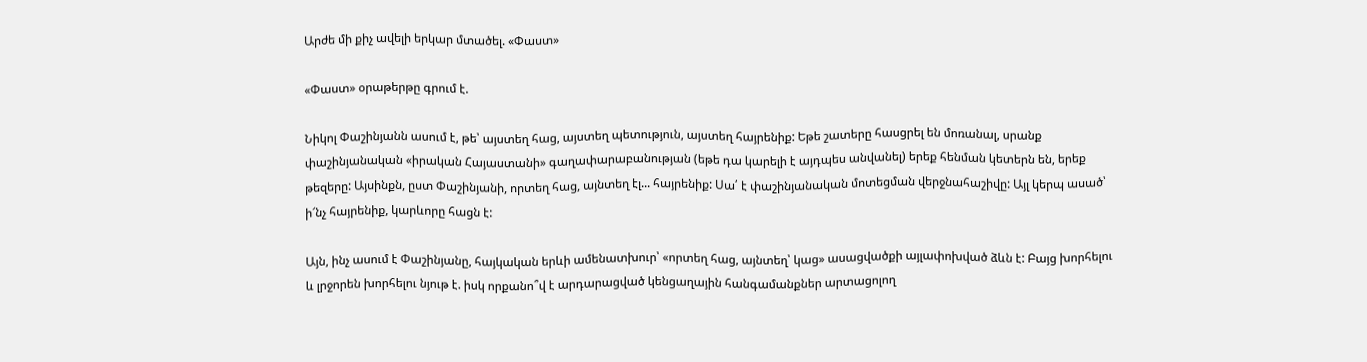Արժե մի քիչ ավելի երկար մտածել. «Փաստ»

«Փաստ» օրաթերթը գրում է.

Նիկոլ Փաշինյանն ասում է, թե՝ այստեղ հաց, այստեղ պետություն, այստեղ հայրենիք: Եթե շատերը հասցրել են մոռանալ, սրանք փաշինյանական «իրական Հայաստանի» գաղափարաբանության (եթե դա կարելի է այդպես անվանել) երեք հենման կետերն են, երեք թեզերը: Այսինքն, ըստ Փաշինյանի, որտեղ հաց, այնտեղ էլ... հայրենիք: Սա՛ է փաշինյանական մոտեցման վերջնահաշիվը: Այլ կերպ ասած՝ ի՜նչ հայրենիք, կարևորը հացն է:

Այն, ինչ ասում է Փաշինյանը, հայկական երևի ամենատխուր՝ «որտեղ հաց, այնտեղ՝ կաց» ասացվածքի այլափոխված ձևն է: Բայց խորհելու և լրջորեն խորհելու նյութ է. իսկ որքանո՞վ է արդարացված կենցաղային հանգամանքներ արտացոլող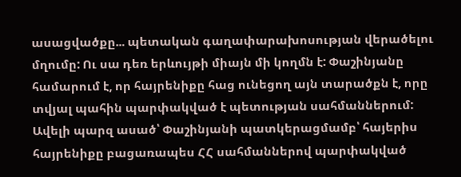ասացվածքը... պետական գաղափարախոսության վերածելու մղումը: Ու սա դեռ երևույթի միայն մի կողմն է: Փաշինյանը համարում է, որ հայրենիքը հաց ունեցող այն տարածքն է, որը տվյալ պահին պարփակված է պետության սահմաններում: Ավելի պարզ ասած՝ Փաշինյանի պատկերացմամբ՝ հայերիս հայրենիքը բացառապես ՀՀ սահմաններով պարփակված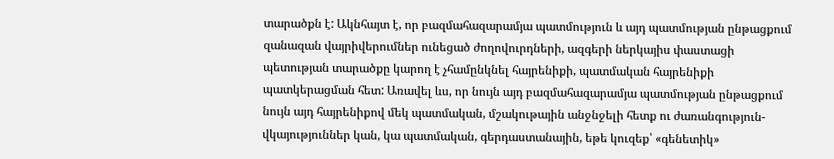տարածքն է: Ակնհայտ է, որ բազմահազարամյա պատմություն և այդ պատմության ընթացքում զանազան վայրիվերումներ ունեցած ժողովուրդների, ազգերի ներկայիս փաստացի պետության տարածքը կարող է չհամընկնել հայրենիքի, պատմական հայրենիքի պատկերացման հետ: Առավել ևս, որ նույն այդ բազմահազարամյա պատմության ընթացքում նույն այդ հայրենիքով մեկ պատմական, մշակութային անջնջելի հետք ու ժառանգություն-վկայություններ կան, կա պատմական, գերդաստանային, եթե կուզեք՝ «գենետիկ»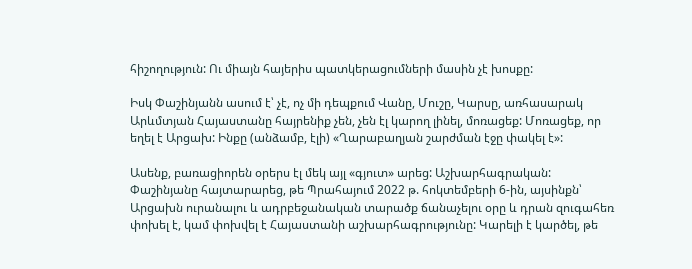հիշողություն: Ու միայն հայերիս պատկերացումների մասին չէ խոսքը:

Իսկ Փաշինյանն ասում է՝ չէ, ոչ մի դեպքում Վանը, Մուշը, Կարսը, առհասարակ Արևմտյան Հայաստանը հայրենիք չեն, չեն էլ կարող լինել, մոռացեք: Մոռացեք, որ եղել է Արցախ: Ինքը (անձամբ, էլի) «Ղարաբաղյան շարժման էջը փակել է»:

Ասենք, բառացիորեն օրերս էլ մեկ այլ «գյուտ» արեց: Աշխարհագրական: Փաշինյանը հայտարարեց, թե Պրահայում 2022 թ. հոկտեմբերի 6-ին, այսինքն՝ Արցախն ուրանալու և ադրբեջանական տարածք ճանաչելու օրը և դրան զուգահեռ փոխել է, կամ փոխվել է Հայաստանի աշխարհագրությունը: Կարելի է կարծել, թե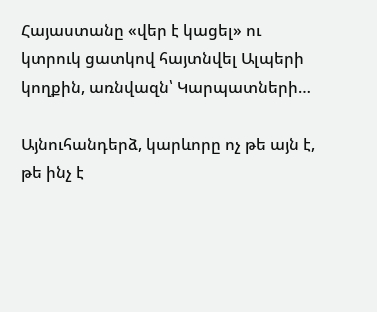Հայաստանը «վեր է կացել» ու կտրուկ ցատկով հայտնվել Ալպերի կողքին, առնվազն՝ Կարպատների…

Այնուհանդերձ, կարևորը ոչ թե այն է, թե ինչ է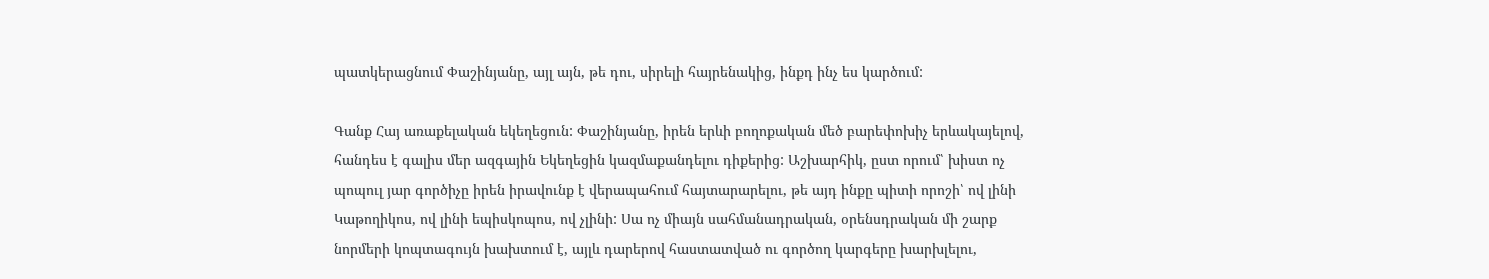պատկերացնում Փաշինյանը, այլ այն, թե դու, սիրելի հայրենակից, ինքդ ինչ ես կարծում:

Գանք Հայ առաքելական եկեղեցուն: Փաշինյանը, իրեն երևի բողոքական մեծ բարեփոխիչ երևակայելով, հանդես է գալիս մեր ազգային Եկեղեցին կազմաքանդելու դիքերից: Աշխարհիկ, ըստ որում՝ խիստ ոչ պոպուլ յար գործիչը իրեն իրավունք է վերապահում հայտարարելու, թե այդ ինքը պիտի որոշի՝ ով լինի Կաթողիկոս, ով լինի եպիսկոպոս, ով չլինի: Սա ոչ միայն սահմանադրական, օրենսդրական մի շարք նորմերի կոպտագույն խախտում է, այլև դարերով հաստատված ու գործող կարգերը խարխլելու,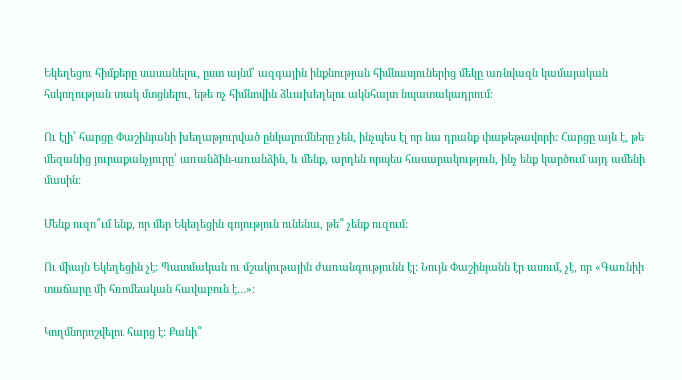Եկեղեցու հիմքերը սասանելու, ըստ այնմ՝ ազգային ինքնության հիմնասյուներից մեկը առնվազն կամայական հսկողության տակ մտցնելու, եթե ոչ հիմնովին ձևախեղելու ակնհայտ նպատակադրում:

Ու էլի՝ հարցը Փաշինյանի խեղաթյուրված ընկալումները չեն, ինչպես էլ որ նա դրանք փաթեթավորի: Հարցը այն է, թե մեզանից յուրաքանչյուրը՝ առանձին-առանձին, և մենք, արդեն որպես հասարակություն, ինչ ենք կարծում այդ ամենի մասին:

Մենք ուզո՞ւմ ենք, որ մեր Եկեղեցին գոյություն ունենա, թե՞ չենք ուզում:

Ու միայն Եկեղեցին չէ: Պատմական ու մշակութային ժառանգությունն էլ: Նույն Փաշինյանն էր ասում, չէ, որ «Գառնիի տաճարը մի հռոմեական հավաբուն է…»:

Կողմնորոշվելու հարց է: Քանի՞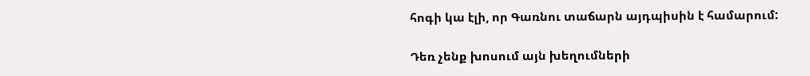հոգի կա էլի, որ Գառնու տաճարն այդպիսին է համարում:

Դեռ չենք խոսում այն խեղումների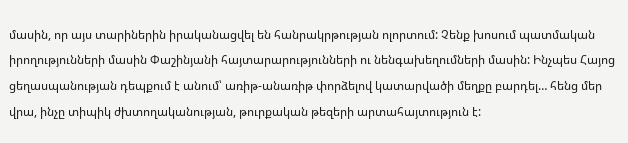մասին, որ այս տարիներին իրականացվել են հանրակրթության ոլորտում: Չենք խոսում պատմական իրողությունների մասին Փաշինյանի հայտարարությունների ու նենգախեղումների մասին: Ինչպես Հայոց ցեղասպանության դեպքում է անում՝ առիթ-անառիթ փորձելով կատարվածի մեղքը բարդել… հենց մեր վրա, ինչը տիպիկ ժխտողականության, թուրքական թեզերի արտահայտություն է: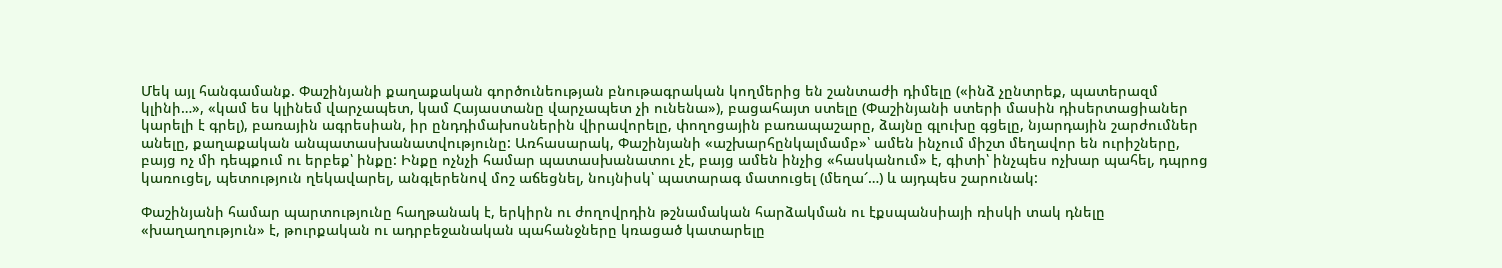Մեկ այլ հանգամանք. Փաշինյանի քաղաքական գործունեության բնութագրական կողմերից են շանտաժի դիմելը («ինձ չընտրեք, պատերազմ կլինի…», «կամ ես կլինեմ վարչապետ, կամ Հայաստանը վարչապետ չի ունենա»), բացահայտ ստելը (Փաշինյանի ստերի մասին դիսերտացիաներ կարելի է գրել), բառային ագրեսիան, իր ընդդիմախոսներին վիրավորելը, փողոցային բառապաշարը, ձայնը գլուխը գցելը, նյարդային շարժումներ անելը, քաղաքական անպատասխանատվությունը: Առհասարակ, Փաշինյանի «աշխարհընկալմամբ»՝ ամեն ինչում միշտ մեղավոր են ուրիշները, բայց ոչ մի դեպքում ու երբեք՝ ինքը: Ինքը ոչնչի համար պատասխանատու չէ, բայց ամեն ինչից «հասկանում» է, գիտի՝ ինչպես ոչխար պահել, դպրոց կառուցել, պետություն ղեկավարել, անգլերենով մոշ աճեցնել, նույնիսկ՝ պատարագ մատուցել (մեղա՜…) և այդպես շարունակ:

Փաշինյանի համար պարտությունը հաղթանակ է, երկիրն ու ժողովրդին թշնամական հարձակման ու էքսպանսիայի ռիսկի տակ դնելը «խաղաղություն» է, թուրքական ու ադրբեջանական պահանջները կռացած կատարելը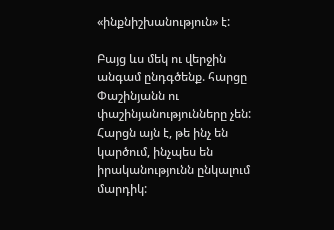«ինքնիշխանություն» է:

Բայց ևս մեկ ու վերջին անգամ ընդգծենք. հարցը Փաշինյանն ու փաշինյանությունները չեն: Հարցն այն է, թե ինչ են կարծում, ինչպես են իրականությունն ընկալում մարդիկ: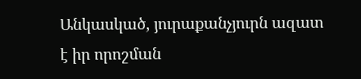Անկասկած, յուրաքանչյուրն ազատ է իր որոշման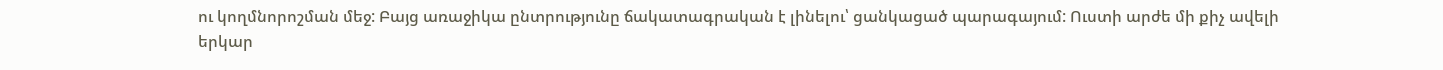ու կողմնորոշման մեջ: Բայց առաջիկա ընտրությունը ճակատագրական է լինելու՝ ցանկացած պարագայում: Ուստի արժե մի քիչ ավելի երկար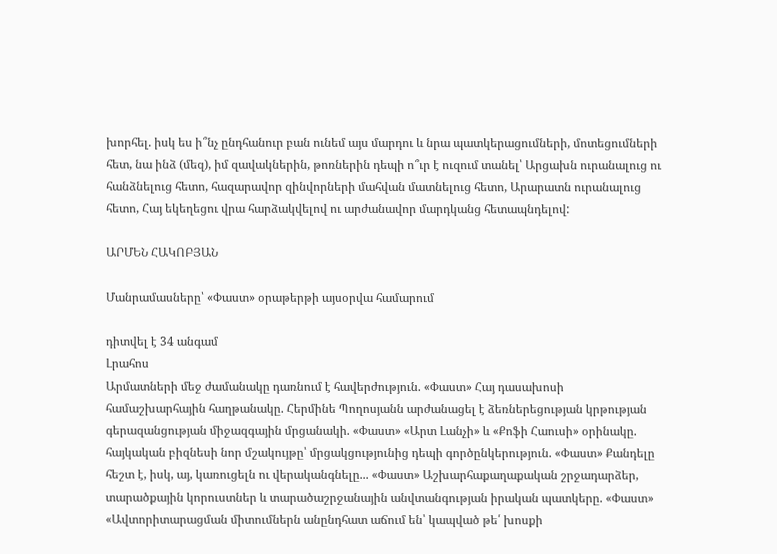խորհել. իսկ ես ի՞նչ ընդհանուր բան ունեմ այս մարդու և նրա պատկերացումների, մոտեցումների հետ, նա ինձ (մեզ), իմ զավակներին, թոռներին դեպի ո՞ւր է ուզում տանել՝ Արցախն ուրանալուց ու հանձնելուց հետո, հազարավոր զինվորների մահվան մատնելուց հետո, Արարատն ուրանալուց հետո, Հայ եկեղեցու վրա հարձակվելով ու արժանավոր մարդկանց հետապնդելով:

ԱՐՄԵՆ ՀԱԿՈԲՅԱՆ

Մանրամասները՝ «Փաստ» օրաթերթի այսօրվա համարում

դիտվել է 34 անգամ
Լրահոս
Արմատների մեջ ժամանակը դառնում է հավերժություն. «Փաստ» Հայ դասախոսի համաշխարհային հաղթանակը. Հերմինե Պողոսյանն արժանացել է ձեռներեցության կրթության գերազանցության միջազգային մրցանակի. «Փաստ» «Արտ Լանչի» և «Քոֆի Հաուսի» օրինակը. հայկական բիզնեսի նոր մշակույթը՝ մրցակցությունից դեպի գործընկերություն. «Փաստ» Քանդելը հեշտ է, իսկ, այ, կառուցելն ու վերականգնելը... «Փաստ» Աշխարհաքաղաքական շրջադարձեր, տարածքային կորուստներ և տարածաշրջանային անվտանգության իրական պատկերը. «Փաստ» «Ավտորիտարացման միտումներն անընդհատ աճում են՝ կապված թե՛ խոսքի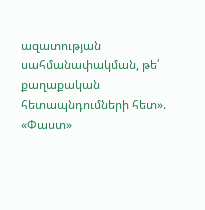ազատության սահմանափակման, թե՛ քաղաքական հետապնդումների հետ». «Փաստ»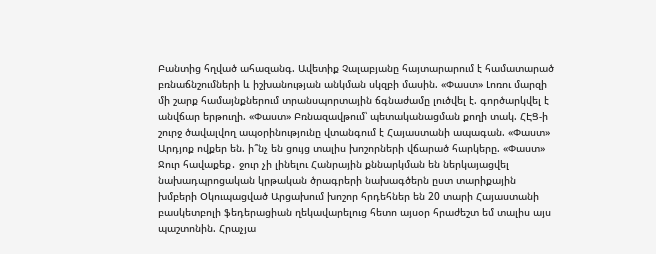Բանտից հղված ահազանգ. Ավետիք Չալաբյանը հայտարարում է համատարած բռնաճնշումների և իշխանության անկման սկզբի մասին. «Փաստ» Լոռու մարզի մի շարք համայնքներում տրանսպորտային ճգնաժամը լուծվել է. գործարկվել է անվճար երթուղի. «Փաստ» Բռնազավթում՝ պետականացման քողի տակ. ՀԷՑ-ի շուրջ ծավալվող ապօրինությունը վտանգում է Հայաստանի ապագան. «Փաստ» Արդյոք ովքեր են. ի՞նչ են ցույց տալիս խոշորների վճարած հարկերը. «Փաստ» Ջուր հավաքեք․ ջուր չի լինելու Հանրային քննարկման են ներկայացվել նախադպրոցական կրթական ծրագրերի նախագծերն ըստ տարիքային խմբերի Օկուպացված Արցախում խոշոր հրդեհներ են 20 տարի Հայաստանի բասկետբոլի ֆեդերացիան ղեկավարելուց հետո այսօր հրաժեշտ եմ տալիս այս պաշտոնին. Հրաչյա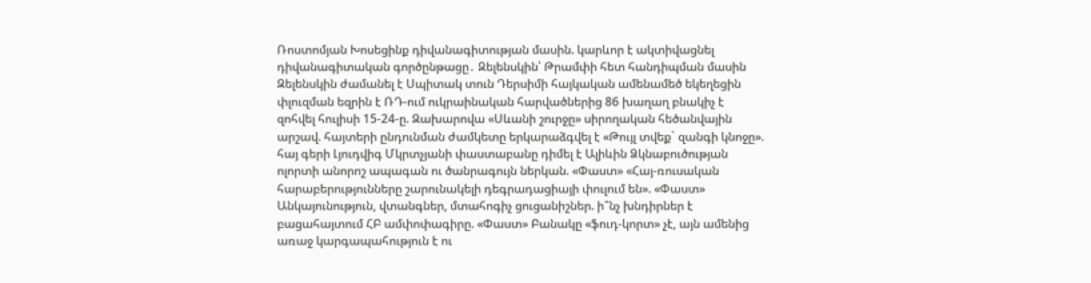Ռոստոմյան Խոսեցինք դիվանագիտության մասին. կարևոր է ակտիվացնել դիվանագիտական գործընթացը․ Զելենսկին՝ Թրամփի հետ հանդիպման մասին Զելենսկին ժամանել է Սպիտակ տուն Դերսիմի հայկական ամենամեծ եկեղեցին փլուզման եզրին է ՌԴ-ում ուկրաինական հարվածներից 86 խաղաղ բնակիչ է զոհվել հուլիսի 15-24-ը. Զախարովա «Սևանի շուրջը» սիրողական հեծանվային արշավ. հայտերի ընդունման ժամկետը երկարաձգվել է «Թույլ տվեք` զանգի կնոջը». հայ գերի Լյուդվիգ Մկրտչյանի փաստաբանը դիմել է Ալիևին Ձկնաբուծության ոլորտի անորոշ ապագան ու ծանրագույն ներկան. «Փաստ» «Հայ-ռուսական հարաբերությունները շարունակելի դեգրադացիայի փուլում են». «Փաստ» Անկայունություն, վտանգներ, մտահոգիչ ցուցանիշներ. ի՞նչ խնդիրներ է բացահայտում ՀԲ ամփոփագիրը. «Փաստ» Բանակը «ֆուդ-կորտ» չէ, այն ամենից առաջ կարգապահություն է ու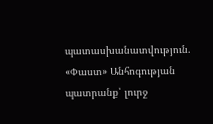պատասխանատվություն. «Փաստ» Անհոգության պատրանք՝ լուրջ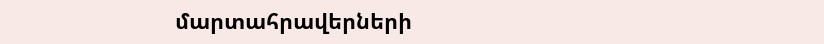մարտահրավերների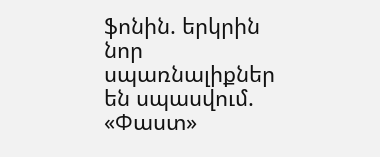ֆոնին. երկրին նոր սպառնալիքներ են սպասվում. «Փաստ»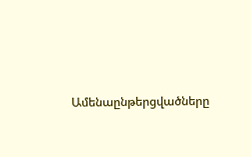Ամենաընթերցվածները